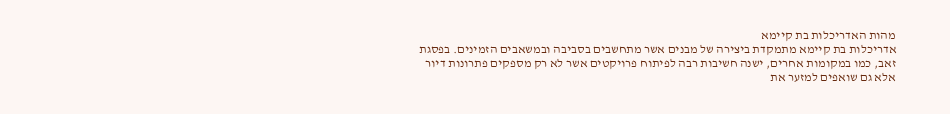מהות האדריכלות בת קיימא
אדריכלות בת קיימא מתמקדת ביצירה של מבנים אשר מתחשבים בסביבה ובמשאבים הזמינים. בפסגת זאב, כמו במקומות אחרים, ישנה חשיבות רבה לפיתוח פרויקטים אשר לא רק מספקים פתרונות דיור אלא גם שואפים למזער את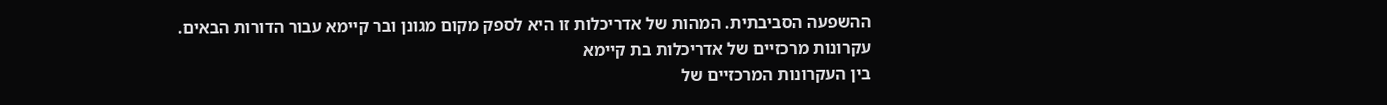ההשפעה הסביבתית. המהות של אדריכלות זו היא לספק מקום מגונן ובר קיימא עבור הדורות הבאים.
עקרונות מרכזיים של אדריכלות בת קיימא
בין העקרונות המרכזיים של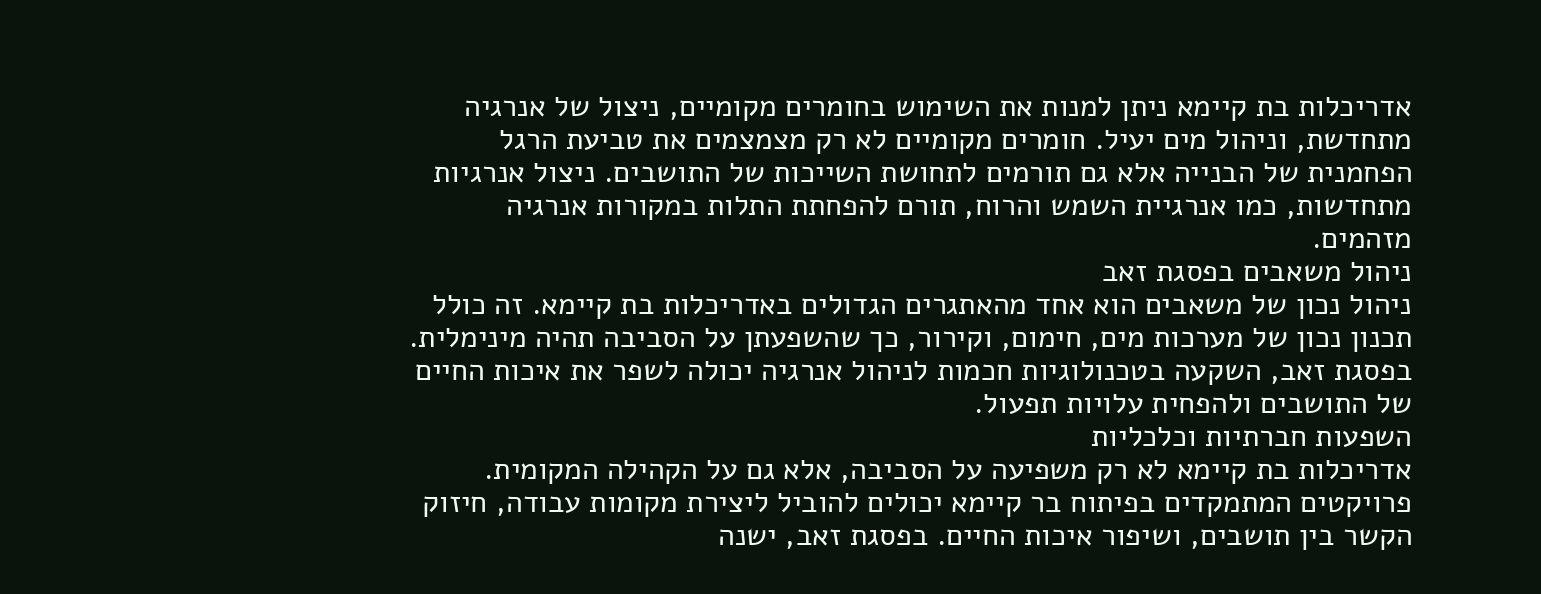אדריכלות בת קיימא ניתן למנות את השימוש בחומרים מקומיים, ניצול של אנרגיה מתחדשת, וניהול מים יעיל. חומרים מקומיים לא רק מצמצמים את טביעת הרגל הפחמנית של הבנייה אלא גם תורמים לתחושת השייכות של התושבים. ניצול אנרגיות מתחדשות, כמו אנרגיית השמש והרוח, תורם להפחתת התלות במקורות אנרגיה מזהמים.
ניהול משאבים בפסגת זאב
ניהול נכון של משאבים הוא אחד מהאתגרים הגדולים באדריכלות בת קיימא. זה כולל תכנון נכון של מערכות מים, חימום, וקירור, כך שהשפעתן על הסביבה תהיה מינימלית. בפסגת זאב, השקעה בטכנולוגיות חכמות לניהול אנרגיה יכולה לשפר את איכות החיים של התושבים ולהפחית עלויות תפעול.
השפעות חברתיות וכלכליות
אדריכלות בת קיימא לא רק משפיעה על הסביבה, אלא גם על הקהילה המקומית. פרויקטים המתמקדים בפיתוח בר קיימא יכולים להוביל ליצירת מקומות עבודה, חיזוק הקשר בין תושבים, ושיפור איכות החיים. בפסגת זאב, ישנה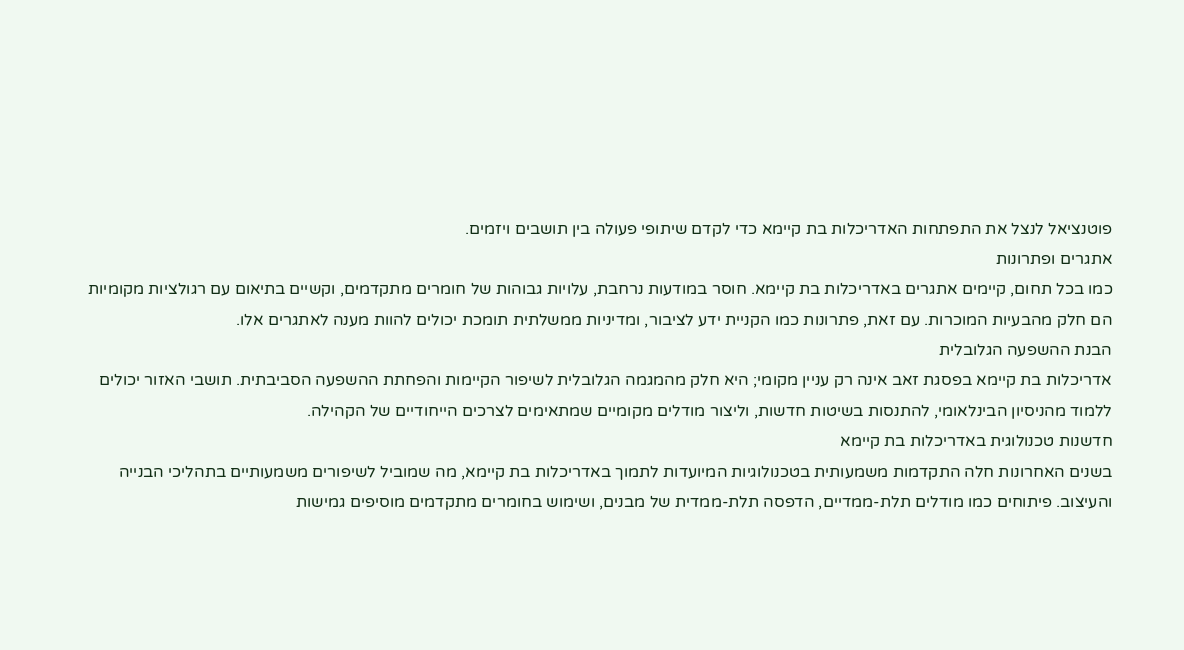פוטנציאל לנצל את התפתחות האדריכלות בת קיימא כדי לקדם שיתופי פעולה בין תושבים ויזמים.
אתגרים ופתרונות
כמו בכל תחום, קיימים אתגרים באדריכלות בת קיימא. חוסר במודעות נרחבת, עלויות גבוהות של חומרים מתקדמים, וקשיים בתיאום עם רגולציות מקומיות הם חלק מהבעיות המוכרות. עם זאת, פתרונות כמו הקניית ידע לציבור, ומדיניות ממשלתית תומכת יכולים להוות מענה לאתגרים אלו.
הבנת ההשפעה הגלובלית
אדריכלות בת קיימא בפסגת זאב אינה רק עניין מקומי; היא חלק מהמגמה הגלובלית לשיפור הקיימות והפחתת ההשפעה הסביבתית. תושבי האזור יכולים ללמוד מהניסיון הבינלאומי, להתנסות בשיטות חדשות, וליצור מודלים מקומיים שמתאימים לצרכים הייחודיים של הקהילה.
חדשנות טכנולוגית באדריכלות בת קיימא
בשנים האחרונות חלה התקדמות משמעותית בטכנולוגיות המיועדות לתמוך באדריכלות בת קיימא, מה שמוביל לשיפורים משמעותיים בתהליכי הבנייה והעיצוב. פיתוחים כמו מודלים תלת-ממדיים, הדפסה תלת-ממדית של מבנים, ושימוש בחומרים מתקדמים מוסיפים גמישות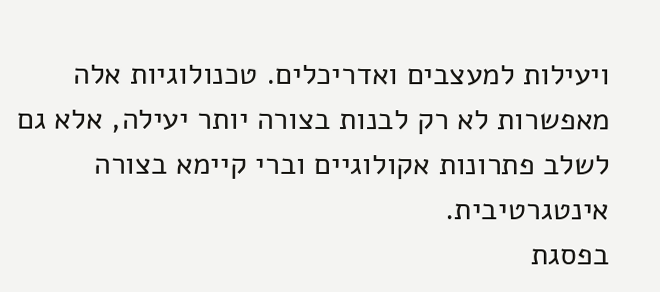ויעילות למעצבים ואדריכלים. טכנולוגיות אלה מאפשרות לא רק לבנות בצורה יותר יעילה, אלא גם לשלב פתרונות אקולוגיים וברי קיימא בצורה אינטגרטיבית.
בפסגת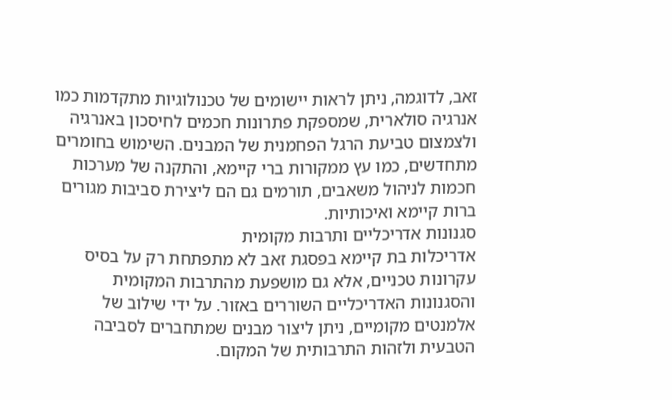זאב, לדוגמה, ניתן לראות יישומים של טכנולוגיות מתקדמות כמו אנרגיה סולארית, שמספקת פתרונות חכמים לחיסכון באנרגיה ולצמצום טביעת הרגל הפחמנית של המבנים. השימוש בחומרים מתחדשים, כמו עץ ממקורות ברי קיימא, והתקנה של מערכות חכמות לניהול משאבים, תורמים גם הם ליצירת סביבות מגורים ברות קיימא ואיכותיות.
סגנונות אדריכליים ותרבות מקומית
אדריכלות בת קיימא בפסגת זאב לא מתפתחת רק על בסיס עקרונות טכניים, אלא גם מושפעת מהתרבות המקומית והסגנונות האדריכליים השוררים באזור. על ידי שילוב של אלמנטים מקומיים, ניתן ליצור מבנים שמתחברים לסביבה הטבעית ולזהות התרבותית של המקום.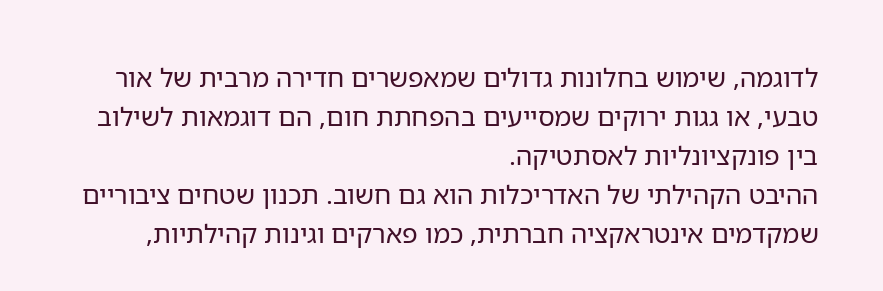לדוגמה, שימוש בחלונות גדולים שמאפשרים חדירה מרבית של אור טבעי, או גגות ירוקים שמסייעים בהפחתת חום, הם דוגמאות לשילוב בין פונקציונליות לאסתטיקה.
ההיבט הקהילתי של האדריכלות הוא גם חשוב. תכנון שטחים ציבוריים שמקדמים אינטראקציה חברתית, כמו פארקים וגינות קהילתיות,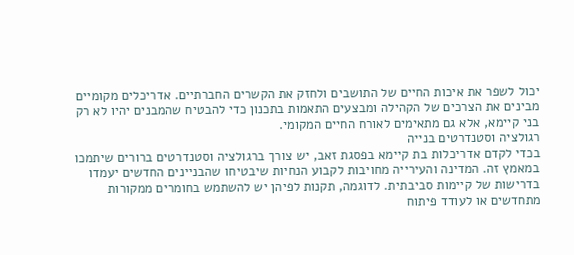יכול לשפר את איכות החיים של התושבים ולחזק את הקשרים החברתיים. אדריכלים מקומיים מבינים את הצרכים של הקהילה ומבצעים התאמות בתכנון כדי להבטיח שהמבנים יהיו לא רק בני קיימא, אלא גם מתאימים לאורח החיים המקומי.
רגולציה וסטנדרטים בנייה
בכדי לקדם אדריכלות בת קיימא בפסגת זאב, יש צורך ברגולציה וסטנדרטים ברורים שיתמכו במאמץ זה. המדינה והעירייה מחויבות לקבוע הנחיות שיבטיחו שהבניינים החדשים יעמדו בדרישות של קיימות סביבתית. לדוגמה, תקנות לפיהן יש להשתמש בחומרים ממקורות מתחדשים או לעודד פיתוח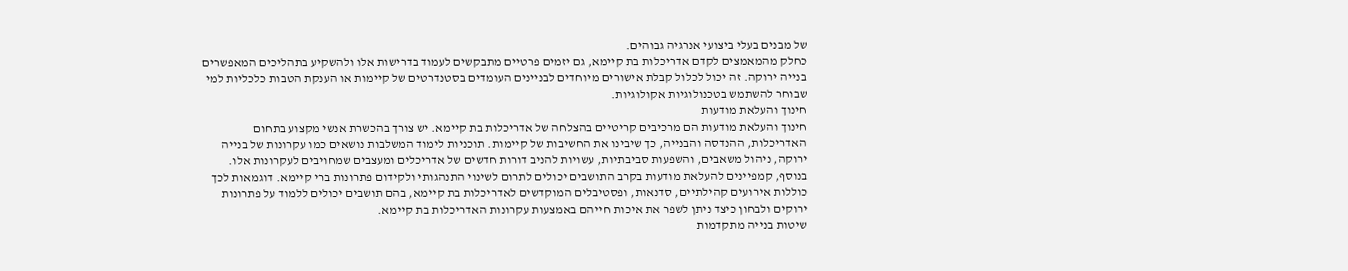של מבנים בעלי ביצועי אנרגיה גבוהים.
כחלק מהמאמצים לקדם אדריכלות בת קיימא, גם יזמים פרטיים מתבקשים לעמוד בדרישות אלו ולהשקיע בתהליכים המאפשרים בנייה ירוקה. זה יכול לכלול קבלת אישורים מיוחדים לבניינים העומדים בסטנדרטים של קיימות או הענקת הטבות כלכליות למי שבוחר להשתמש בטכנולוגיות אקולוגיות.
חינוך והעלאת מודעות
חינוך והעלאת מודעות הם מרכיבים קריטיים בהצלחה של אדריכלות בת קיימא. יש צורך בהכשרת אנשי מקצוע בתחום האדריכלות, ההנדסה והבנייה, כך שיבינו את החשיבות של קיימות. תוכניות לימוד המשלבות נושאים כמו עקרונות של בנייה ירוקה, ניהול משאבים, והשפעות סביבתיות, עשויות להניב דורות חדשים של אדריכלים ומעצבים שמחויבים לעקרונות אלו.
בנוסף, קמפיינים להעלאת מודעות בקרב התושבים יכולים לתרום לשינוי התנהגותי ולקידום פתרונות ברי קיימא. דוגמאות לכך כוללות אירועים קהילתיים, סדנאות, ופסטיבלים המוקדשים לאדריכלות בת קיימא, בהם תושבים יכולים ללמוד על פתרונות ירוקים ולבחון כיצד ניתן לשפר את איכות חייהם באמצעות עקרונות האדריכלות בת קיימא.
שיטות בנייה מתקדמות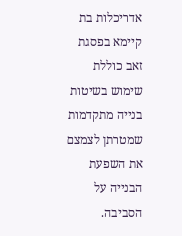אדריכלות בת קיימא בפסגת זאב כוללת שימוש בשיטות בנייה מתקדמות שמטרתן לצמצם את השפעת הבנייה על הסביבה.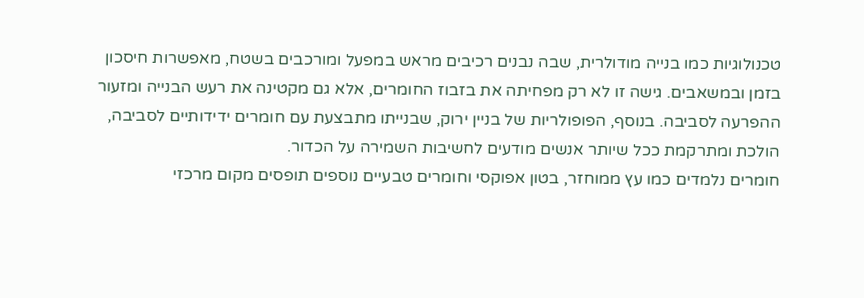טכנולוגיות כמו בנייה מודולרית, שבה נבנים רכיבים מראש במפעל ומורכבים בשטח, מאפשרות חיסכון בזמן ובמשאבים. גישה זו לא רק מפחיתה את בזבוז החומרים, אלא גם מקטינה את רעש הבנייה ומזעור ההפרעה לסביבה. בנוסף, הפופולריות של בניין ירוק, שבנייתו מתבצעת עם חומרים ידידותיים לסביבה, הולכת ומתרקמת ככל שיותר אנשים מודעים לחשיבות השמירה על הכדור.
חומרים נלמדים כמו עץ ממוחזר, בטון אפוקסי וחומרים טבעיים נוספים תופסים מקום מרכזי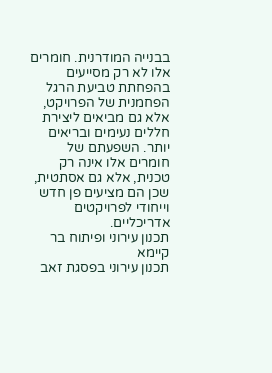בבנייה המודרנית. חומרים אלו לא רק מסייעים בהפחתת טביעת הרגל הפחמנית של הפרויקט, אלא גם מביאים ליצירת חללים נעימים ובריאים יותר. השפעתם של חומרים אלו אינה רק טכנית, אלא גם אסתטית, שכן הם מציעים פן חדש וייחודי לפרויקטים אדריכליים.
תכנון עירוני ופיתוח בר קיימא
תכנון עירוני בפסגת זאב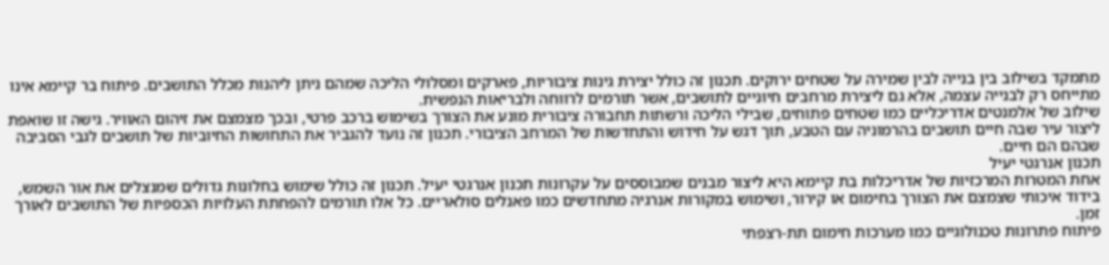מתמקד בשילוב בין בנייה לבין שמירה על שטחים ירוקים. תכנון זה כולל יצירת גינות ציבוריות, פארקים ומסלולי הליכה שמהם ניתן ליהנות מכלל התושבים. פיתוח בר קיימא אינו מתייחס רק לבנייה עצמה, אלא גם ליצירת מרחבים חיוניים לתושבים, אשר תורמים לרווחה ולבריאות הנפשית.
שילוב של אלמנטים אדריכליים כמו שטחים פתוחים, שבילי הליכה ורשתות תחבורה ציבורית מונע את הצורך בשימוש ברכב פרטי, ובכך מצמצם את זיהום האוויר. גישה זו שואפת ליצור עיר שבה חיים תושבים בהרמוניה עם הטבע, תוך דגש על חידוש והתחדשות של המרחב הציבורי. תכנון זה נועד להגביר את התחושות החיוביות של תושבים לגבי הסביבה שבהם הם חיים.
תכנון אנרגטי יעיל
אחת המטרות המרכזיות של אדריכלות בת קיימא היא ליצור מבנים שמבוססים על עקרונות תכנון אנרגטי יעיל. תכנון זה כולל שימוש בחלונות גדולים שמנצלים את אור השמש, בידוד איכותי שצמצם את הצורך בחימום או קירור, ושימוש במקורות אנרגיה מתחדשים כמו פאנלים סולאריים. כל אלו תורמים להפחתת העלויות הכספיות של התושבים לאורך זמן.
פיתוח פתרונות טכנולוגיים כמו מערכות חימום תת-רצפתי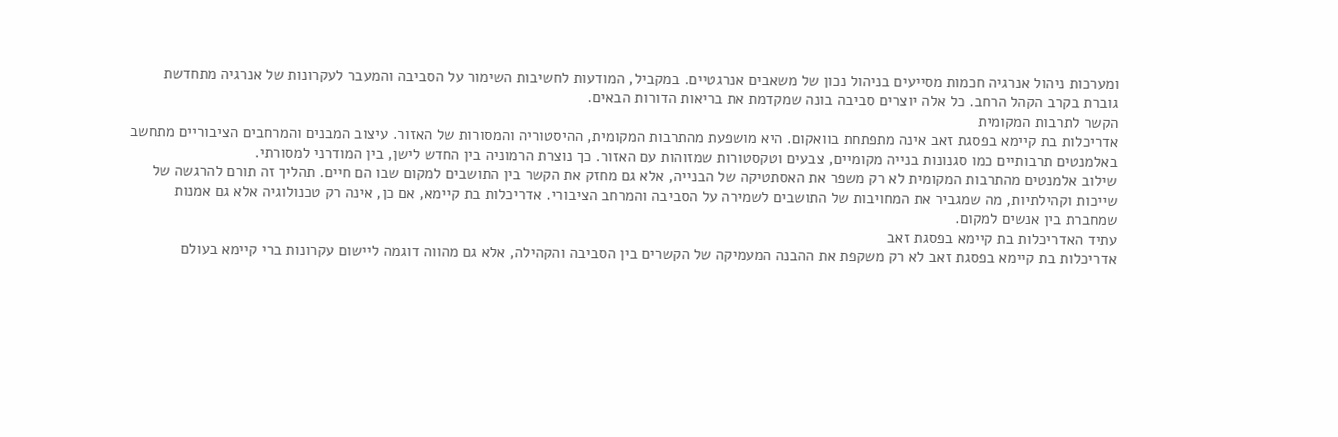ומערכות ניהול אנרגיה חכמות מסייעים בניהול נכון של משאבים אנרגטיים. במקביל, המודעות לחשיבות השימור על הסביבה והמעבר לעקרונות של אנרגיה מתחדשת גוברת בקרב הקהל הרחב. כל אלה יוצרים סביבה בונה שמקדמת את בריאות הדורות הבאים.
הקשר לתרבות המקומית
אדריכלות בת קיימא בפסגת זאב אינה מתפתחת בוואקום. היא מושפעת מהתרבות המקומית, ההיסטוריה והמסורות של האזור. עיצוב המבנים והמרחבים הציבוריים מתחשב באלמנטים תרבותיים כמו סגנונות בנייה מקומיים, צבעים וטקסטורות שמזוהות עם האזור. כך נוצרת הרמוניה בין החדש לישן, בין המודרני למסורתי.
שילוב אלמנטים מהתרבות המקומית לא רק משפר את האסתטיקה של הבנייה, אלא גם מחזק את הקשר בין התושבים למקום שבו הם חיים. תהליך זה תורם להרגשה של שייכות וקהילתיות, מה שמגביר את המחויבות של התושבים לשמירה על הסביבה והמרחב הציבורי. אדריכלות בת קיימא, אם כן, אינה רק טכנולוגיה אלא גם אמנות שמחברת בין אנשים למקום.
עתיד האדריכלות בת קיימא בפסגת זאב
אדריכלות בת קיימא בפסגת זאב לא רק משקפת את ההבנה המעמיקה של הקשרים בין הסביבה והקהילה, אלא גם מהווה דוגמה ליישום עקרונות ברי קיימא בעולם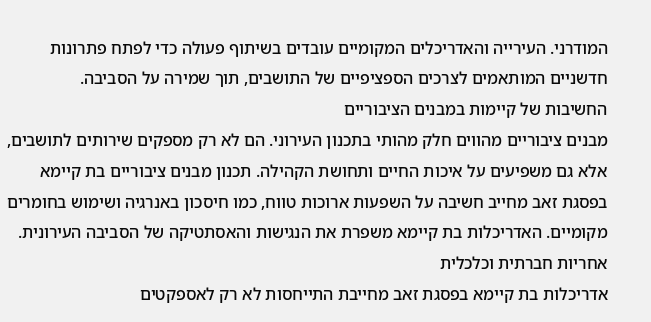המודרני. העירייה והאדריכלים המקומיים עובדים בשיתוף פעולה כדי לפתח פתרונות חדשניים המותאמים לצרכים הספציפיים של התושבים, תוך שמירה על הסביבה.
החשיבות של קיימות במבנים הציבוריים
מבנים ציבוריים מהווים חלק מהותי בתכנון העירוני. הם לא רק מספקים שירותים לתושבים, אלא גם משפיעים על איכות החיים ותחושת הקהילה. תכנון מבנים ציבוריים בת קיימא בפסגת זאב מחייב חשיבה על השפעות ארוכות טווח, כמו חיסכון באנרגיה ושימוש בחומרים מקומיים. האדריכלות בת קיימא משפרת את הנגישות והאסתטיקה של הסביבה העירונית.
אחריות חברתית וכלכלית
אדריכלות בת קיימא בפסגת זאב מחייבת התייחסות לא רק לאספקטים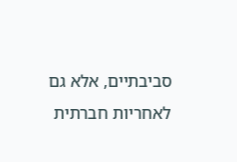סביבתיים, אלא גם לאחריות חברתית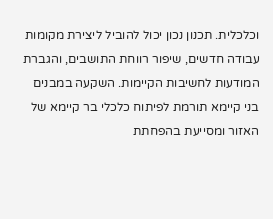וכלכלית. תכנון נכון יכול להוביל ליצירת מקומות עבודה חדשים, שיפור רווחת התושבים, והגברת המודעות לחשיבות הקיימות. השקעה במבנים בני קיימא תורמת לפיתוח כלכלי בר קיימא של האזור ומסייעת בהפחתת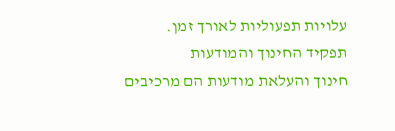עלויות תפעוליות לאורך זמן.
תפקיד החינוך והמודעות
חינוך והעלאת מודעות הם מרכיבים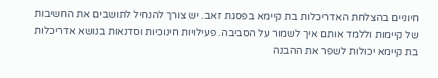חיוניים בהצלחת האדריכלות בת קיימא בפסגת זאב. יש צורך להנחיל לתושבים את החשיבות של קיימות וללמד אותם איך לשמור על הסביבה. פעילויות חינוכיות וסדנאות בנושא אדריכלות בת קיימא יכולות לשפר את ההבנה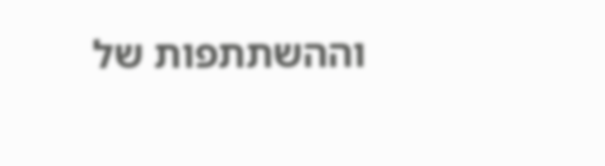וההשתתפות של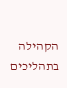הקהילה בתהליכים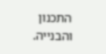התכנון והבנייה.